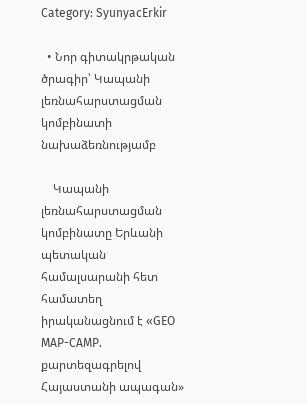Category: SyunyacErkir

  • Նոր գիտակրթական ծրագիր՝ Կապանի լեռնահարստացման կոմբինատի նախաձեռնությամբ

    Կապանի լեռնահարստացման  կոմբինատը Երևանի պետական համալսարանի հետ համատեղ իրականացնում է «GEO MAP-CAMP. քարտեզագրելով Հայաստանի ապագան»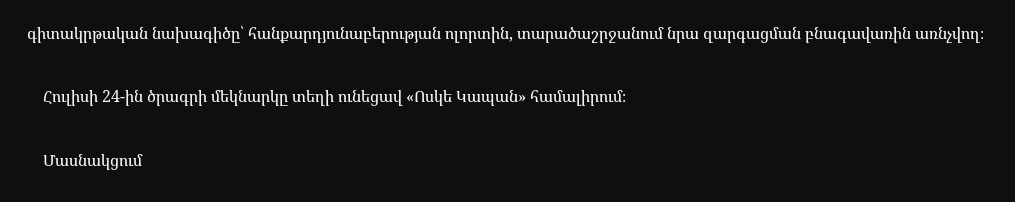գիտակրթական նախագիծը՝ հանքարդյունաբերության ոլորտին, տարածաշրջանում նրա զարգացման բնագավառին առնչվող։

    Հուլիսի 24-ին ծրագրի մեկնարկը տեղի ունեցավ «Ոսկե Կապան» համալիրում։

    Մասնակցում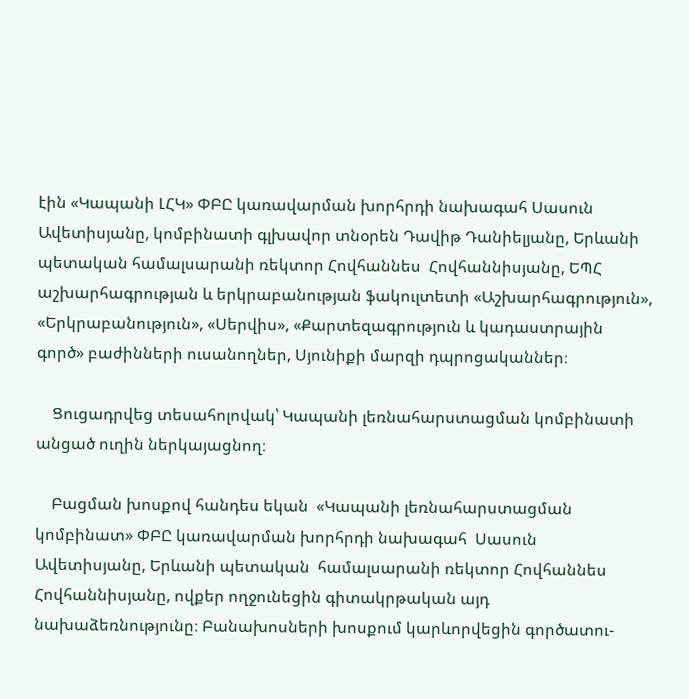էին «Կապանի ԼՀԿ» ՓԲԸ կառավարման խորհրդի նախագահ Սասուն Ավետիսյանը, կոմբինատի գլխավոր տնօրեն Դավիթ Դանիելյանը, Երևանի պետական համալսարանի ռեկտոր Հովհաննես  Հովհաննիսյանը, ԵՊՀ աշխարհագրության և երկրաբանության ֆակուլտետի «Աշխարհագրություն», «Երկրաբանություն», «Սերվիս», «Քարտեզագրություն և կադաստրային գործ» բաժինների ուսանողներ, Սյունիքի մարզի դպրոցականներ։

    Ցուցադրվեց տեսահոլովակ՝ Կապանի լեռնահարստացման կոմբինատի անցած ուղին ներկայացնող։

    Բացման խոսքով հանդես եկան  «Կապանի լեռնահարստացման  կոմբինատ» ՓԲԸ կառավարման խորհրդի նախագահ  Սասուն Ավետիսյանը, Երևանի պետական  համալսարանի ռեկտոր Հովհաննես Հովհաննիսյանը, ովքեր ողջունեցին գիտակրթական այդ նախաձեռնությունը։ Բանախոսների խոսքում կարևորվեցին գործատու-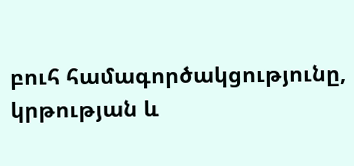բուհ համագործակցությունը, կրթության և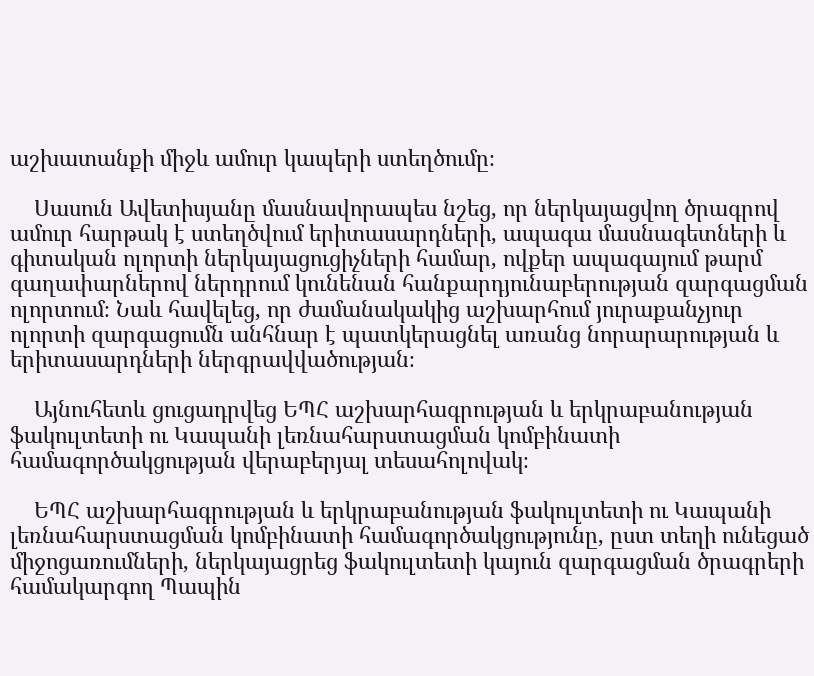աշխատանքի միջև ամուր կապերի ստեղծումը։

    Սասուն Ավետիսյանը մասնավորապես նշեց, որ ներկայացվող ծրագրով ամուր հարթակ է ստեղծվում երիտասարդների, ապագա մասնագետների և գիտական ոլորտի ներկայացուցիչների համար, ովքեր ապագայում թարմ գաղափարներով ներդրում կունենան հանքարդյունաբերության զարգացման ոլորտում։ Նաև հավելեց, որ ժամանակակից աշխարհում յուրաքանչյուր ոլորտի զարգացումն անհնար է պատկերացնել առանց նորարարության և երիտասարդների ներգրավվածության։

    Այնուհետև ցուցադրվեց ԵՊՀ աշխարհագրության և երկրաբանության ֆակուլտետի ու Կապանի լեռնահարստացման կոմբինատի համագործակցության վերաբերյալ տեսահոլովակ։

    ԵՊՀ աշխարհագրության և երկրաբանության ֆակուլտետի ու Կապանի լեռնահարստացման կոմբինատի համագործակցությունը, ըստ տեղի ունեցած միջոցառումների, ներկայացրեց ֆակուլտետի կայուն զարգացման ծրագրերի համակարգող Պապին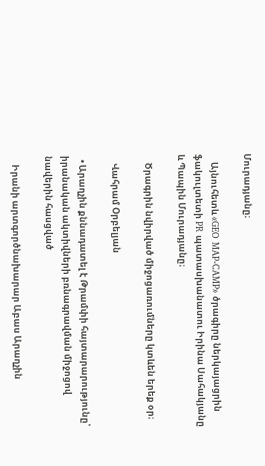Մուրադյանը։

    Այնուհետև «GEO MAP-CAMP» ծրագիրը ներկայացրին ֆակուլտետի PR պատասխանատու Իրինա Սահակյանը և Պապին Մուրադյանը։

    Ծրագրին նվիրված միջոցառումները կտևեն երեք օր։

    Վահրամ Օրբելյան

  • Արաղչին քննադատել է Թրամփի հայտարարությունը՝ իրանական ակտիվների բռնագրավման միջոցով նավերին հասցված

    Իրանի արտգործնախարար Աբաս Արաղչին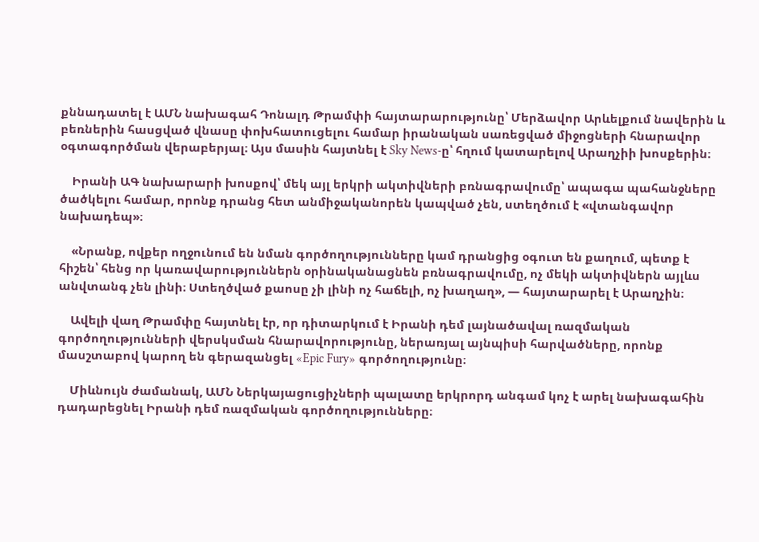քննադատել է ԱՄՆ նախագահ Դոնալդ Թրամփի հայտարարությունը՝ Մերձավոր Արևելքում նավերին և բեռներին հասցված վնասը փոխհատուցելու համար իրանական սառեցված միջոցների հնարավոր օգտագործման վերաբերյալ։ Այս մասին հայտնել է Sky News-ը՝ հղում կատարելով Արաղչիի խոսքերին։

    Իրանի ԱԳ նախարարի խոսքով՝ մեկ այլ երկրի ակտիվների բռնագրավումը՝ ապագա պահանջները ծածկելու համար, որոնք դրանց հետ անմիջականորեն կապված չեն, ստեղծում է «վտանգավոր նախադեպ»։

    «Նրանք, ովքեր ողջունում են նման գործողությունները կամ դրանցից օգուտ են քաղում, պետք է հիշեն՝ հենց որ կառավարություններն օրինականացնեն բռնագրավումը, ոչ մեկի ակտիվներն այլևս անվտանգ չեն լինի։ Ստեղծված քաոսը չի լինի ոչ հաճելի, ոչ խաղաղ», — հայտարարել է Արաղչին։

    Ավելի վաղ Թրամփը հայտնել էր, որ դիտարկում է Իրանի դեմ լայնածավալ ռազմական գործողությունների վերսկսման հնարավորությունը, ներառյալ այնպիսի հարվածները, որոնք մասշտաբով կարող են գերազանցել «Epic Fury» գործողությունը։

    Միևնույն ժամանակ, ԱՄՆ Ներկայացուցիչների պալատը երկրորդ անգամ կոչ է արել նախագահին դադարեցնել Իրանի դեմ ռազմական գործողությունները։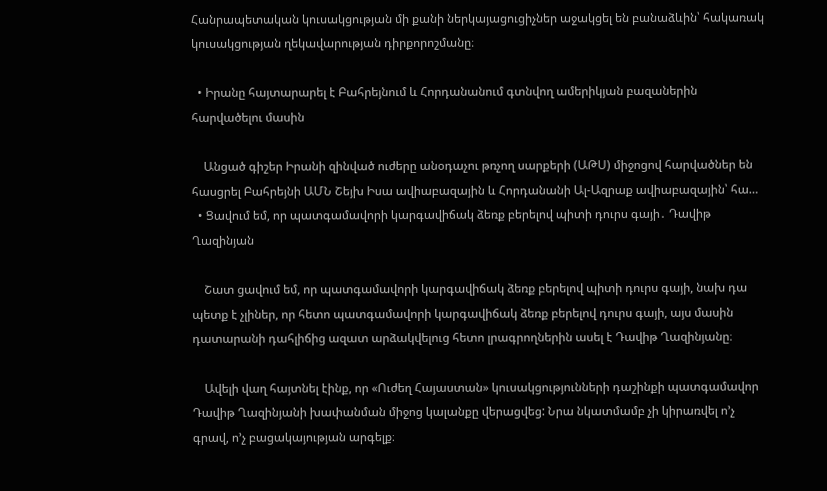Հանրապետական կուսակցության մի քանի ներկայացուցիչներ աջակցել են բանաձևին՝ հակառակ կուսակցության ղեկավարության դիրքորոշմանը։

  • Իրանը հայտարարել է Բահրեյնում և Հորդանանում գտնվող ամերիկյան բազաներին հարվածելու մասին

    Անցած գիշեր Իրանի զինված ուժերը անօդաչու թռչող սարքերի (ԱԹՍ) միջոցով հարվածներ են հասցրել Բահրեյնի ԱՄՆ Շեյխ Իսա ավիաբազային և Հորդանանի Ալ-Ազրաք ավիաբազային՝ հա…
  • Ցավում եմ, որ պատգամավորի կարգավիճակ ձեռք բերելով պիտի դուրս գայի․ Դավիթ Ղազինյան

    Շատ ցավում եմ, որ պատգամավորի կարգավիճակ ձեռք բերելով պիտի դուրս գայի, նախ դա պետք է չլիներ, որ հետո պատգամավորի կարգավիճակ ձեռք բերելով դուրս գայի, այս մասին դատարանի դահլիճից ազատ արձակվելուց հետո լրագրողներին ասել է Դավիթ Ղազինյանը։

    Ավելի վաղ հայտնել էինք, որ «Ուժեղ Հայաստան» կուսակցությունների դաշինքի պատգամավոր Դավիթ Ղազինյանի խափանման միջոց կալանքը վերացվեց: Նրա նկատմամբ չի կիրառվել ո’չ գրավ, ո’չ բացակայության արգելք։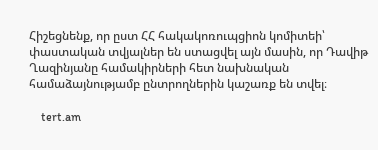Հիշեցնենք, որ ըստ ՀՀ հակակոռուպցիոն կոմիտեի՝ փաստական տվյալներ են ստացվել այն մասին, որ Դավիթ Ղազինյանը համակիրների հետ նախնական համաձայնությամբ ընտրողներին կաշառք են տվել։

    tert.am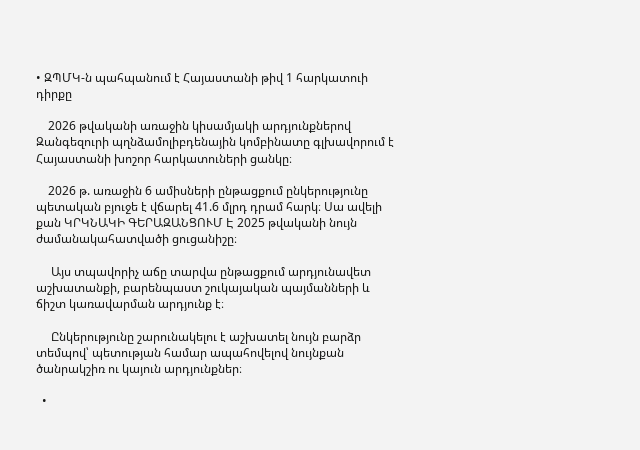• ԶՊՄԿ-ն պահպանում է Հայաստանի թիվ 1 հարկատուի դիրքը

    2026 թվականի առաջին կիսամյակի արդյունքներով Զանգեզուրի պղնձամոլիբդենային կոմբինատը գլխավորում է Հայաստանի խոշոր հարկատուների ցանկը։

    2026 թ. առաջին 6 ամիսների ընթացքում ընկերությունը պետական բյուջե է վճարել 41.6 մլրդ դրամ հարկ։ Սա ավելի քան ԿՐԿՆԱԿԻ ԳԵՐԱԶԱՆՑՈՒՄ Է 2025 թվականի նույն ժամանակահատվածի ցուցանիշը։

     Այս տպավորիչ աճը տարվա ընթացքում արդյունավետ աշխատանքի, բարենպաստ շուկայական պայմանների և ճիշտ կառավարման արդյունք է։

     Ընկերությունը շարունակելու է աշխատել նույն բարձր տեմպով՝ պետության համար ապահովելով նույնքան ծանրակշիռ ու կայուն արդյունքներ։

  •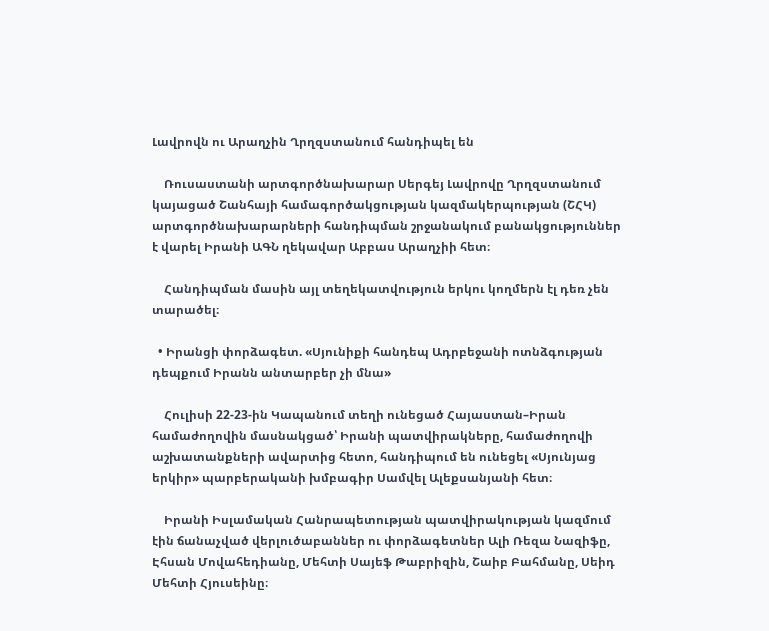Լավրովն ու Արաղչին Ղրղզստանում հանդիպել են

    Ռուսաստանի արտգործնախարար Սերգեյ Լավրովը Ղրղզստանում կայացած Շանհայի համագործակցության կազմակերպության (ՇՀԿ) արտգործնախարարների հանդիպման շրջանակում բանակցություններ է վարել Իրանի ԱԳՆ ղեկավար Աբբաս Արաղչիի հետ։

    Հանդիպման մասին այլ տեղեկատվություն երկու կողմերն էլ դեռ չեն տարածել։

  • Իրանցի փորձագետ. «Սյունիքի հանդեպ Ադրբեջանի ոտնձգության դեպքում Իրանն անտարբեր չի մնա»

    Հուլիսի 22-23-ին Կապանում տեղի ունեցած Հայաստան–Իրան համաժողովին մասնակցած՝ Իրանի պատվիրակները, համաժողովի աշխատանքների ավարտից հետո, հանդիպում են ունեցել «Սյունյաց երկիր» պարբերականի խմբագիր Սամվել Ալեքսանյանի հետ։

    Իրանի Իսլամական Հանրապետության պատվիրակության կազմում էին ճանաչված վերլուծաբաններ ու փորձագետներ Ալի Ռեզա Նազիֆը, Էհսան Մովահեդիանը, Մեհտի Սայեֆ Թաբրիզին, Շաիբ Բահմանը, Սեիդ Մեհտի Հյուսեինը։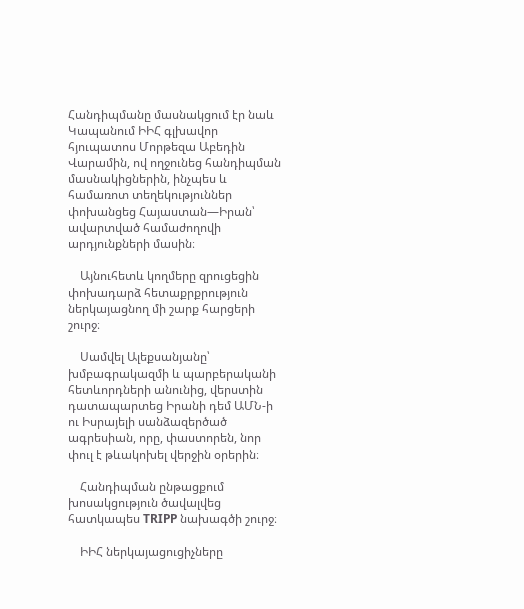Հանդիպմանը մասնակցում էր նաև Կապանում ԻԻՀ գլխավոր հյուպատոս Մորթեզա Աբեդին Վարամին, ով ողջունեց հանդիպման մասնակիցներին, ինչպես և համառոտ տեղեկություններ փոխանցեց Հայաստան—Իրան՝ ավարտված համաժողովի արդյունքների մասին։

    Այնուհետև կողմերը զրուցեցին փոխադարձ հետաքրքրություն ներկայացնող մի շարք հարցերի շուրջ։

    Սամվել Ալեքսանյանը՝ խմբագրակազմի և պարբերականի հետևորդների անունից, վերստին դատապարտեց Իրանի դեմ ԱՄՆ-ի ու Իսրայելի սանձազերծած ագրեսիան, որը, փաստորեն, նոր փուլ է թևակոխել վերջին օրերին։

    Հանդիպման ընթացքում խոսակցություն ծավալվեց հատկապես TRIPP նախագծի շուրջ։

    ԻԻՀ ներկայացուցիչները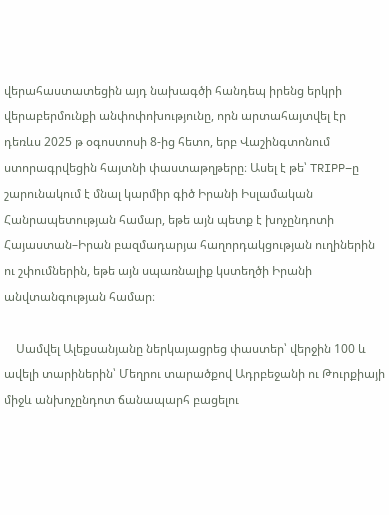վերահաստատեցին այդ նախագծի հանդեպ իրենց երկրի վերաբերմունքի անփոփոխությունը, որն արտահայտվել էր դեռևս 2025 թ օգոստոսի 8-ից հետո, երբ Վաշինգտոնում ստորագրվեցին հայտնի փաստաթղթերը։ Ասել է թե՝ TRIPP–ը շարունակում է մնալ կարմիր գիծ Իրանի Իսլամական Հանրապետության համար, եթե այն պետք է խոչընդոտի Հայաստան–Իրան բազմադարյա հաղորդակցության ուղիներին ու շփումներին, եթե այն սպառնալիք կստեղծի Իրանի անվտանգության համար։

    Սամվել Ալեքսանյանը ներկայացրեց փաստեր՝ վերջին 100 և ավելի տարիներին՝ Մեղրու տարածքով Ադրբեջանի ու Թուրքիայի միջև անխոչընդոտ ճանապարհ բացելու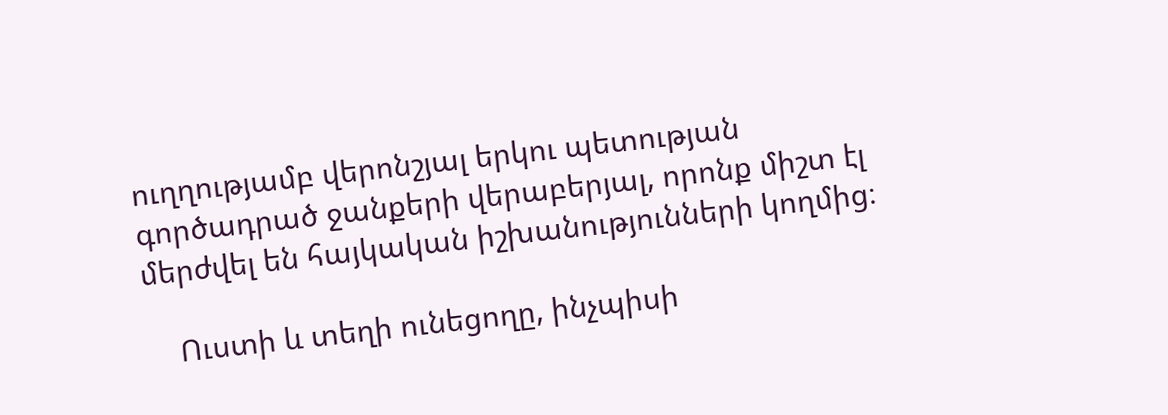ուղղությամբ վերոնշյալ երկու պետության  գործադրած ջանքերի վերաբերյալ, որոնք միշտ էլ մերժվել են հայկական իշխանությունների կողմից։

    Ուստի և տեղի ունեցողը, ինչպիսի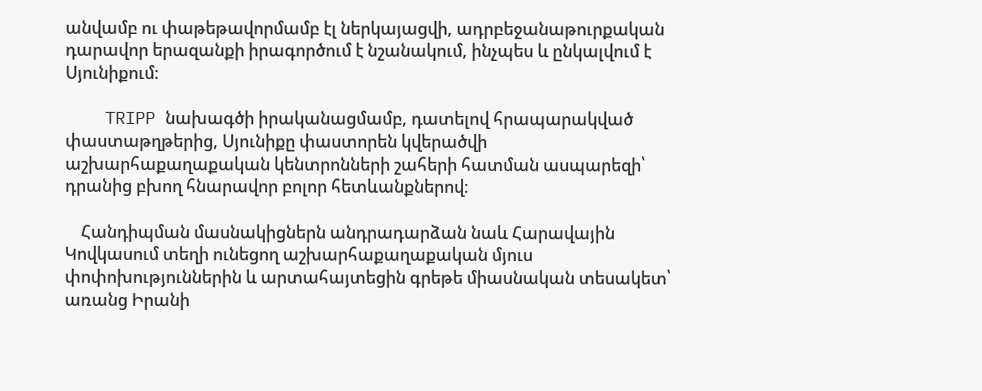անվամբ ու փաթեթավորմամբ էլ ներկայացվի, ադրբեջանաթուրքական դարավոր երազանքի իրագործում է նշանակում, ինչպես և ընկալվում է Սյունիքում։

    TRIPP նախագծի իրականացմամբ, դատելով հրապարակված փաստաթղթերից, Սյունիքը փաստորեն կվերածվի աշխարհաքաղաքական կենտրոնների շահերի հատման ասպարեզի՝ դրանից բխող հնարավոր բոլոր հետևանքներով։

    Հանդիպման մասնակիցներն անդրադարձան նաև Հարավային Կովկասում տեղի ունեցող աշխարհաքաղաքական մյուս փոփոխություններին և արտահայտեցին գրեթե միասնական տեսակետ՝ առանց Իրանի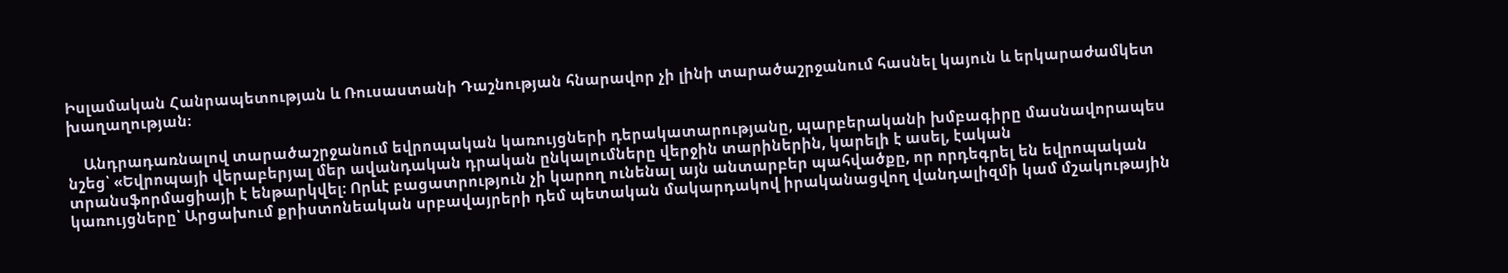Իսլամական Հանրապետության և Ռուսաստանի Դաշնության հնարավոր չի լինի տարածաշրջանում հասնել կայուն և երկարաժամկետ խաղաղության։

    Անդրադառնալով տարածաշրջանում եվրոպական կառույցների դերակատարությանը, պարբերականի խմբագիրը մասնավորապես նշեց՝ «Եվրոպայի վերաբերյալ մեր ավանդական դրական ընկալումները վերջին տարիներին, կարելի է ասել, էական տրանսֆորմացիայի է ենթարկվել։ Որևէ բացատրություն չի կարող ունենալ այն անտարբեր պահվածքը, որ որդեգրել են եվրոպական կառույցները՝ Արցախում քրիստոնեական սրբավայրերի դեմ պետական մակարդակով իրականացվող վանդալիզմի կամ մշակութային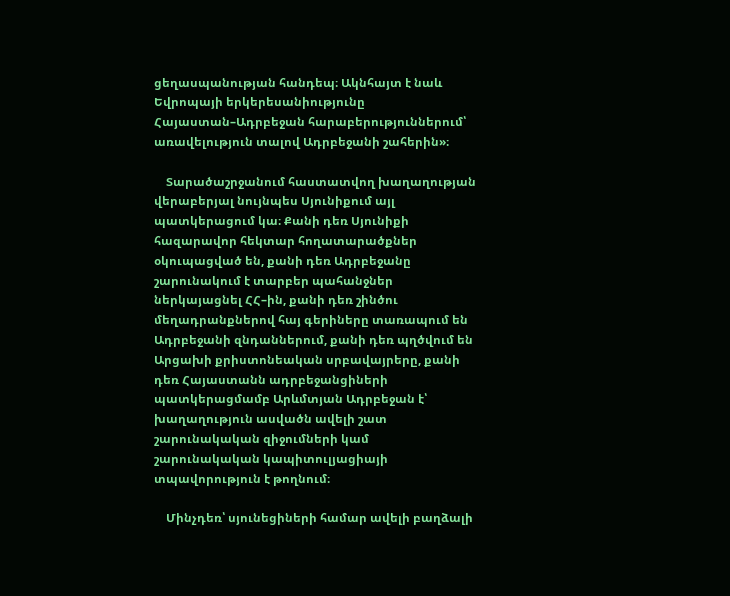ցեղասպանության հանդեպ։ Ակնհայտ է նաև Եվրոպայի երկերեսանիությունը Հայաստան–Ադրբեջան հարաբերություններում՝ առավելություն տալով Ադրբեջանի շահերին»։

    Տարածաշրջանում հաստատվող խաղաղության վերաբերյալ նույնպես Սյունիքում այլ պատկերացում կա։ Քանի դեռ Սյունիքի հազարավոր հեկտար հողատարածքներ օկուպացված են, քանի դեռ Ադրբեջանը շարունակում է տարբեր պահանջներ ներկայացնել ՀՀ–ին, քանի դեռ շինծու մեղադրանքներով հայ գերիները տառապում են Ադրբեջանի զնդաններում, քանի դեռ պղծվում են Արցախի քրիստոնեական սրբավայրերը, քանի դեռ Հայաստանն ադրբեջանցիների պատկերացմամբ Արևմտյան Ադրբեջան է՝ խաղաղություն ասվածն ավելի շատ շարունակական զիջումների կամ շարունակական կապիտուլյացիայի տպավորություն է թողնում։

    Մինչդեռ՝ սյունեցիների համար ավելի բաղձալի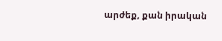արժեք, քան իրական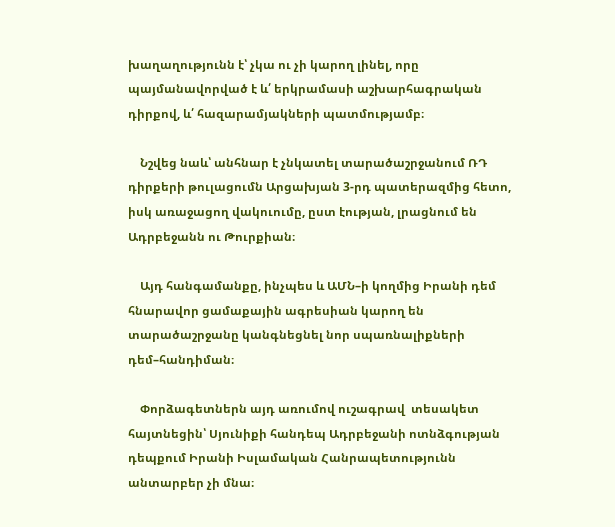խաղաղությունն է՝ չկա ու չի կարող լինել, որը պայմանավորված է և՛ երկրամասի աշխարհագրական դիրքով, և՛ հազարամյակների պատմությամբ։

    Նշվեց նաև՝ անհնար է չնկատել տարածաշրջանում ՌԴ դիրքերի թուլացումն Արցախյան 3-րդ պատերազմից հետո, իսկ առաջացող վակուումը, ըստ էության, լրացնում են Ադրբեջանն ու Թուրքիան։

    Այդ հանգամանքը, ինչպես և ԱՄՆ–ի կողմից Իրանի դեմ հնարավոր ցամաքային ագրեսիան կարող են տարածաշրջանը կանգնեցնել նոր սպառնալիքների դեմ–հանդիման։

    Փորձագետներն այդ առումով ուշագրավ  տեսակետ հայտնեցին՝ Սյունիքի հանդեպ Ադրբեջանի ոտնձգության դեպքում Իրանի Իսլամական Հանրապետությունն անտարբեր չի մնա։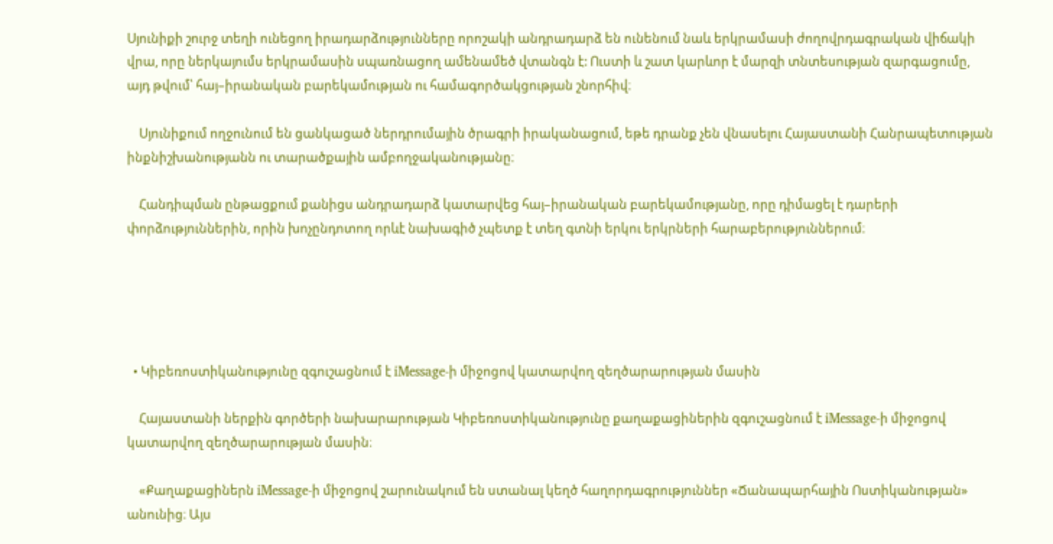Սյունիքի շուրջ տեղի ունեցող իրադարձությունները որոշակի անդրադարձ են ունենում նաև երկրամասի ժողովրդագրական վիճակի վրա, որը ներկայումս երկրամասին սպառնացող ամենամեծ վտանգն է: Ուստի և շատ կարևոր է մարզի տնտեսության զարգացումը, այդ թվում՝ հայ–իրանական բարեկամության ու համագործակցության շնորհիվ։

    Սյունիքում ողջունում են ցանկացած ներդրումային ծրագրի իրականացում, եթե դրանք չեն վնասելու Հայաստանի Հանրապետության ինքնիշխանությանն ու տարածքային ամբողջականությանը։

    Հանդիպման ընթացքում քանիցս անդրադարձ կատարվեց հայ–իրանական բարեկամությանը, որը դիմացել է դարերի փորձություններին, որին խոչընդոտող որևէ նախագիծ չպետք է տեղ գտնի երկու երկրների հարաբերություններում։





  • Կիբեռոստիկանությունը զգուշացնում է iMessage-ի միջոցով կատարվող զեղծարարության մասին

    Հայաստանի ներքին գործերի նախարարության Կիբեռոստիկանությունը քաղաքացիներին զգուշացնում է iMessage-ի միջոցով կատարվող զեղծարարության մասին։

    «Քաղաքացիներն iMessage-ի միջոցով շարունակում են ստանալ կեղծ հաղորդագրություններ «Ճանապարհային Ոստիկանության» անունից։ Այս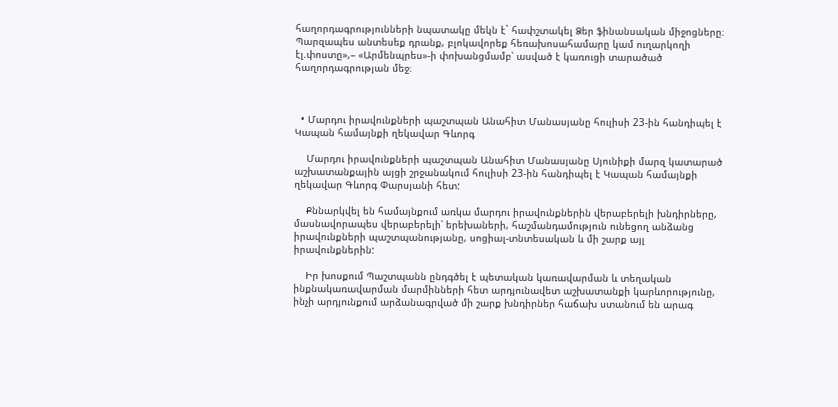հաղորդագրությունների նպատակը մեկն է` հափշտակել Ձեր ֆինանսական միջոցները։ Պարզապես անտեսեք դրանք, բլոկավորեք հեռախոսահամարը կամ ուղարկողի էլ.փոստը»,– «Արմենպրես»-ի փոխանցմամբ՝ ասված է կառուցի տարածած հաղորդագրության մեջ։



  • Մարդու իրավունքների պաշտպան Անահիտ Մանասյանը հուլիսի 23-ին հանդիպել է Կապան համայնքի ղեկավար Գևորգ

    Մարդու իրավունքների պաշտպան Անահիտ Մանասյանը Սյունիքի մարզ կատարած աշխատանքային այցի շրջանակում հուլիսի 23-ին հանդիպել է Կապան համայնքի ղեկավար Գևորգ Փարսյանի հետ:

    Քննարկվել են համայնքում առկա մարդու իրավունքներին վերաբերելի խնդիրները, մասնավորապես վերաբերելի՝ երեխաների, հաշմանդամություն ունեցող անձանց իրավունքների պաշտպանությանը, սոցիալ-տնտեսական և մի շարք այլ իրավունքներին:

    Իր խոսքում Պաշտպանն ընդգծել է պետական կառավարման և տեղական ինքնակառավարման մարմինների հետ արդյունավետ աշխատանքի կարևորությունը, ինչի արդյունքում արձանագրված մի շարք խնդիրներ հաճախ ստանում են արագ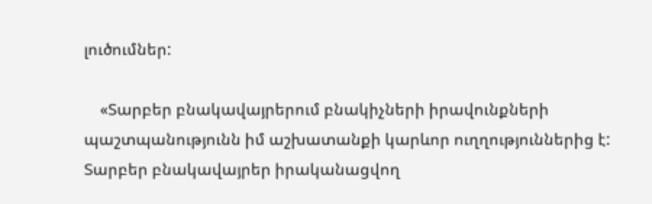լուծումներ:

    «Տարբեր բնակավայրերում բնակիչների իրավունքների պաշտպանությունն իմ աշխատանքի կարևոր ուղղություններից է: Տարբեր բնակավայրեր իրականացվող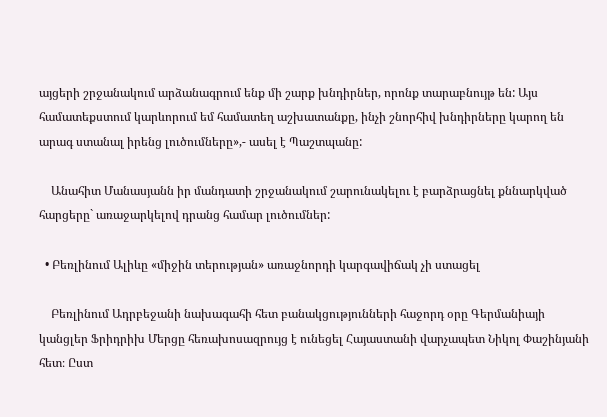այցերի շրջանակում արձանագրում ենք մի շարք խնդիրներ, որոնք տարաբնույթ են: Այս համատեքստում կարևորում եմ համատեղ աշխատանքը, ինչի շնորհիվ խնդիրները կարող են արագ ստանալ իրենց լուծումները»,- ասել է Պաշտպանը:

    Անահիտ Մանասյանն իր մանդատի շրջանակում շարունակելու է բարձրացնել քննարկված հարցերը` առաջարկելով դրանց համար լուծումներ:

  • Բեռլինում Ալիևը «միջին տերության» առաջնորդի կարգավիճակ չի ստացել

    Բեռլինում Ադրբեջանի նախագահի հետ բանակցությունների հաջորդ օրը Գերմանիայի կանցլեր Ֆրիդրիխ Մերցը հեռախոսազրույց է ունեցել Հայաստանի վարչապետ Նիկոլ Փաշինյանի հետ։ Ըստ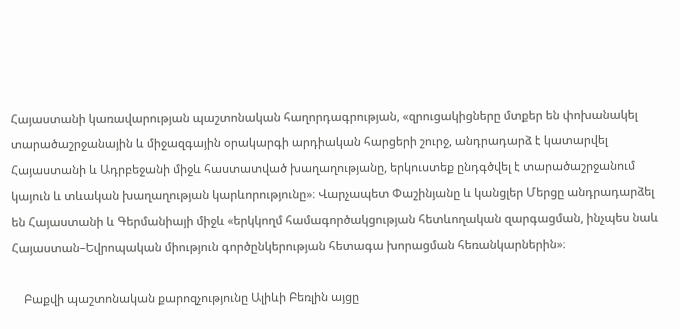Հայաստանի կառավարության պաշտոնական հաղորդագրության, «զրուցակիցները մտքեր են փոխանակել տարածաշրջանային և միջազգային օրակարգի արդիական հարցերի շուրջ, անդրադարձ է կատարվել Հայաստանի և Ադրբեջանի միջև հաստատված խաղաղությանը, երկուստեք ընդգծվել է տարածաշրջանում կայուն և տևական խաղաղության կարևորությունը»։ Վարչապետ Փաշինյանը և կանցլեր Մերցը անդրադարձել են Հայաստանի և Գերմանիայի միջև «երկկողմ համագործակցության հետևողական զարգացման, ինչպես նաև Հայաստան–Եվրոպական միություն գործընկերության հետագա խորացման հեռանկարներին»։

    Բաքվի պաշտոնական քարոզչությունը Ալիևի Բեռլին այցը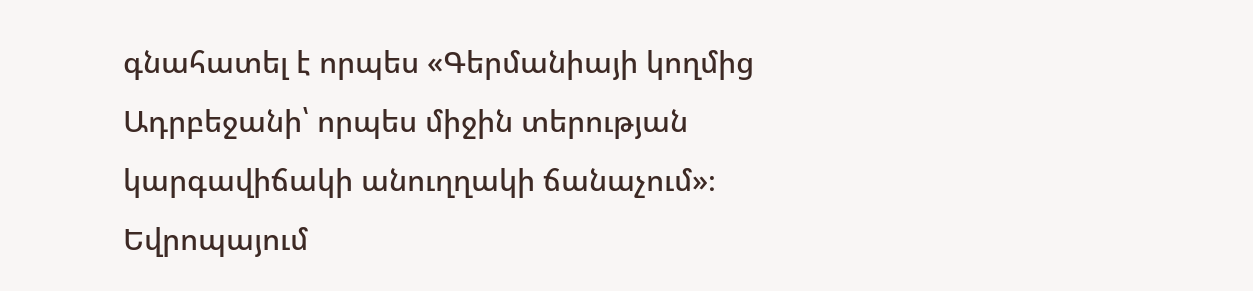գնահատել է որպես «Գերմանիայի կողմից Ադրբեջանի՝ որպես միջին տերության կարգավիճակի անուղղակի ճանաչում»։ Եվրոպայում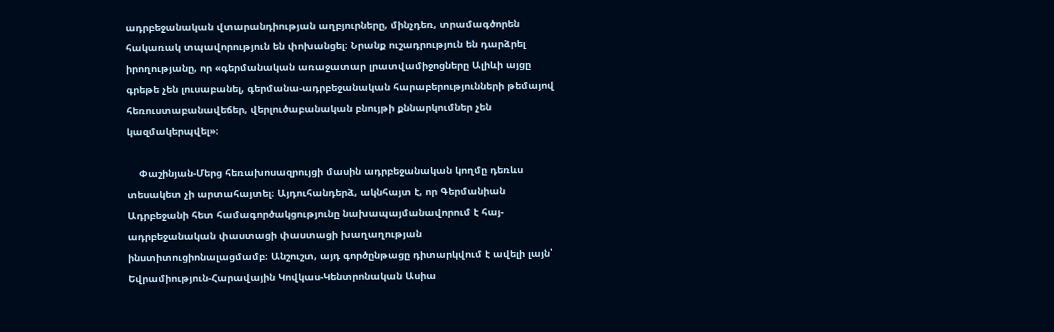ադրբեջանական վտարանդիության աղբյուրները, մինչդեռ, տրամագծորեն հակառակ տպավորություն են փոխանցել։ Նրանք ուշադրություն են դարձրել իրողությանը, որ «գերմանական առաջատար լրատվամիջոցները Ալիևի այցը գրեթե չեն լուսաբանել, գերմանա-ադրբեջանական հարաբերությունների թեմայով հեռուստաբանավեճեր, վերլուծաբանական բնույթի քննարկումներ չեն կազմակերպվել»։

    Փաշինյան-Մերց հեռախոսազրույցի մասին ադրբեջանական կողմը դեռևս տեսակետ չի արտահայտել։ Այդուհանդերձ, ակնհայտ է, որ Գերմանիան Ադրբեջանի հետ համագործակցությունը նախապայմանավորում է հայ-ադրբեջանական փաստացի փաստացի խաղաղության ինստիտուցիոնալացմամբ։ Անշուշտ, այդ գործընթացը դիտարկվում է ավելի լայն՝ Եվրամիություն-Հարավային Կովկաս-Կենտրոնական Ասիա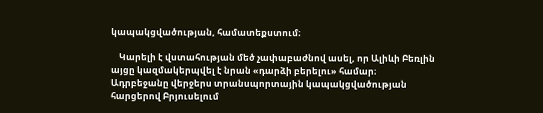կապակցվածության, համատեքստում։

    Կարելի է վստահության մեծ չափաբաժնով ասել, որ Ալիևի Բեռլին այցը կազմակերպվել է նրան «դարձի բերելու» համար։ Ադրբեջանը վերջերս տրանսպորտային կապակցվածության հարցերով Բրյուսելում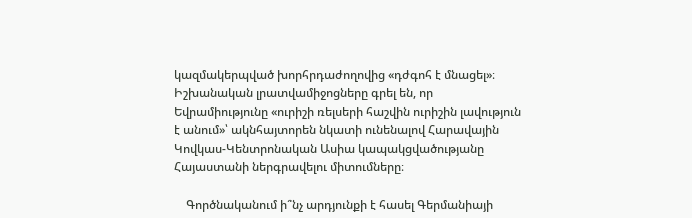կազմակերպված խորհրդաժողովից «դժգոհ է մնացել»։ Իշխանական լրատվամիջոցները գրել են, որ Եվրամիությունը «ուրիշի ռելսերի հաշվին ուրիշին լավություն է անում»՝ ակնհայտորեն նկատի ունենալով Հարավային Կովկաս-Կենտրոնական Ասիա կապակցվածությանը Հայաստանի ներգրավելու միտումները։

    Գործնականում ի՞նչ արդյունքի է հասել Գերմանիայի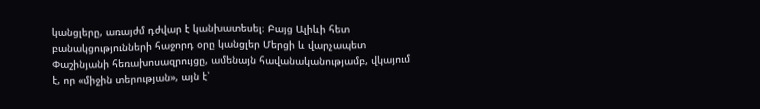կանցլերը, առայժմ դժվար է կանխատեսել։ Բայց Ալիևի հետ բանակցությունների հաջորդ օրը կանցլեր Մերցի և վարչապետ Փաշինյանի հեռախոսազրույցը, ամենայն հավանականությամբ, վկայում է, որ «միջին տերության», այն է՝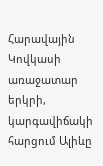Հարավային Կովկասի առաջատար երկրի, կարգավիճակի հարցում Ալիևը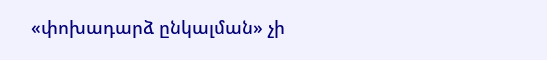«փոխադարձ ընկալման» չի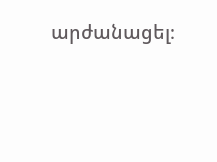արժանացել։